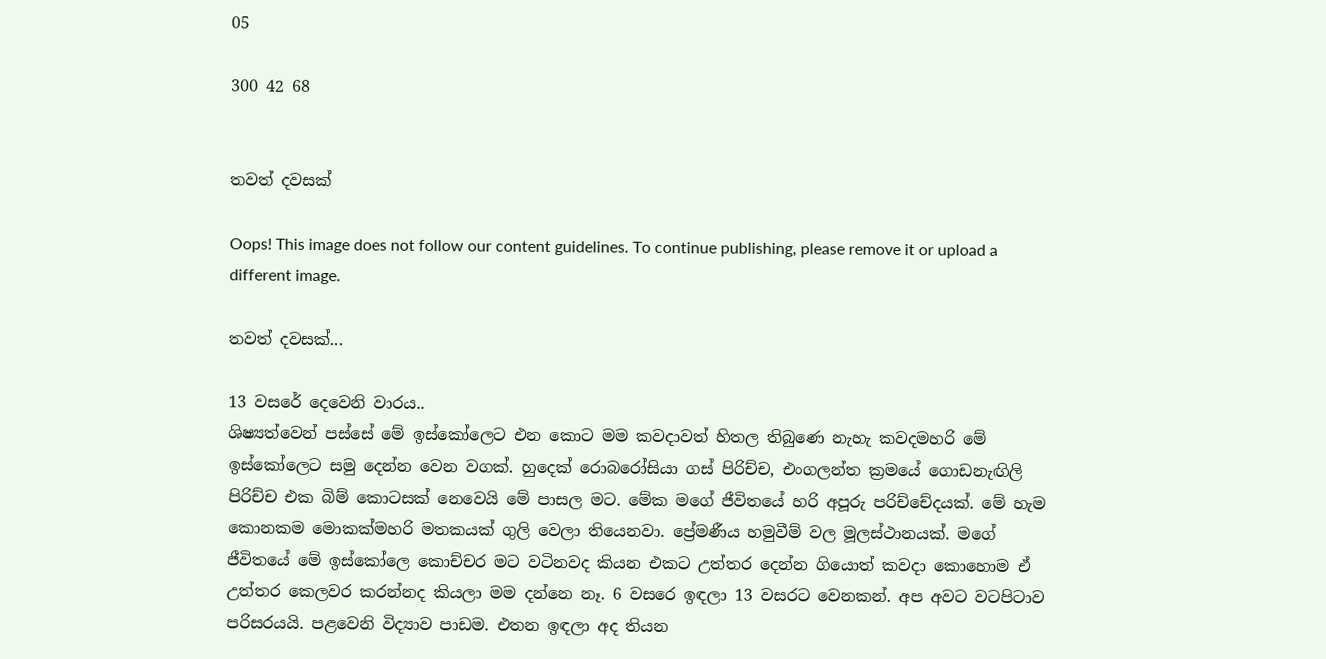05

300 42 68


තවත් දවසක්

Oops! This image does not follow our content guidelines. To continue publishing, please remove it or upload a different image.

තවත් දවසක්...

13 වසරේ දෙවෙනි වාරය..
ශිෂ්‍යත්වෙන් පස්සේ මේ ඉස්කෝලෙට එන කොට මම කවදාවත් හිතල තිබුණෙ නැහැ කවදමහරි මේ ඉස්කෝලෙට සමු දෙන්න වෙන වගක්. හුදෙක් රොබරෝසියා ගස් පිරිච්ච, එංගලන්ත ක්‍රමයේ ගොඩනැඟිලි පිරිච්ච එක බිම් කොටසක් නෙවෙයි මේ පාසල මට. මේක මගේ ජීවිතයේ හරි අපූරු පරිච්චේදයක්. මේ හැම කොනකම මොකක්මහරි මතකයක් ගුලි වෙලා තියෙනවා. ප්‍රේමණීය හමුවීම් වල මූලස්ථානයක්. මගේ ජීවිතයේ මේ ඉස්කෝලෙ කොච්චර මට වටිනවද කියන එකට උත්තර දෙන්න ගියොත් කවදා කොහොම ඒ උත්තර කෙලවර කරන්නද කියලා මම දන්නෙ නෑ. 6 වසරෙ ඉඳලා 13 වසරට වෙනකන්. අප අවට වටපිටාව පරිසරයයි. පළවෙනි විද්‍යාව පාඩම. එතන ඉඳලා අද තියන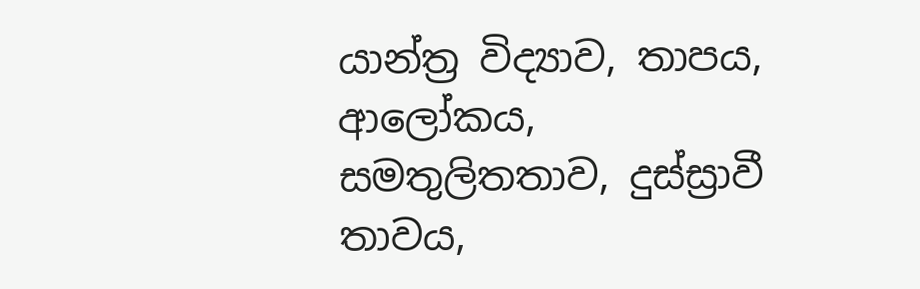යාන්ත්‍ර විද්‍යාව, තාපය, ආලෝකය, සමතුලිතතාව, දුස්ස්‍රාවී තාවය,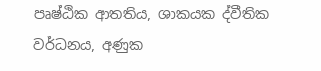පෘෂ්ඨික ආතතිය, ශාකයක ද්වීතික වර්ධනය, අණුක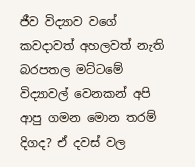ජීව විද්‍යාව වගේ කවදාවත් අහලවත් නැති බරපතල මට්ටමේ විද්‍යාවල් වෙනකන් අපි ආපු ගමන මොන තරම් දිගද? ඒ දවස් වල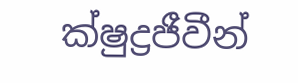ක්ෂුද්‍රජීවීන්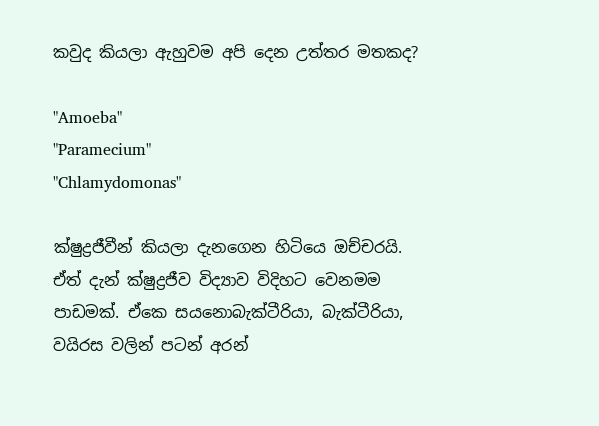කවුද කියලා ඇහුවම අපි දෙන උත්තර මතකද?

"Amoeba"
"Paramecium"
"Chlamydomonas"

ක්ෂුද්‍රජීවීන් කියලා දැනගෙන හිටියෙ ඔච්චරයි. ඒත් දැන් ක්ෂුද්‍රජීව විද්‍යාව විදිහට වෙනමම පාඩමක්. ඒකෙ සයනොබැක්ටීරියා, බැක්ටීරියා, වයිරස වලින් පටන් අරන්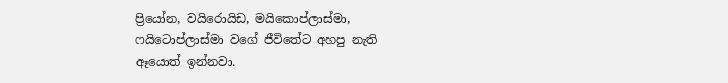ප්‍රියෝන, වයිරොයිඩ, මයිකොප්ලාස්මා, ෆයිටොප්ලාස්මා වගේ ජීවිතේට අහපු නැති ඈයොත් ඉන්නවා.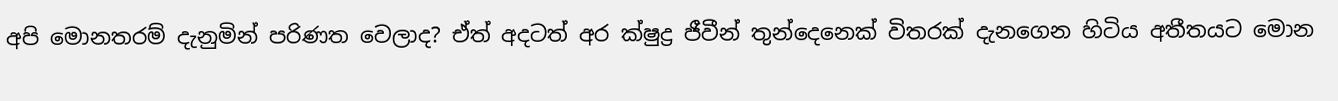අපි මොනතරම් දැනුමින් පරිණත වෙලාද? ඒත් අදටත් අර ක්ෂුද්‍ර ජීවීන් තුන්දෙනෙක් විතරක් දැනගෙන හිටිය අතීතයට මොන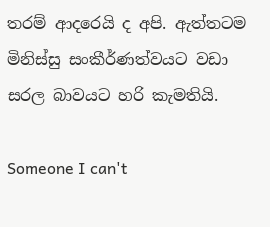තරම් ආදරෙයි ද අපි. ඇත්තටම මිනිස්සු සංකීර්ණත්වයට වඩා සරල බාවයට හරි කැමතියි.

Someone I can't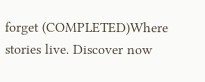forget (COMPLETED)Where stories live. Discover now